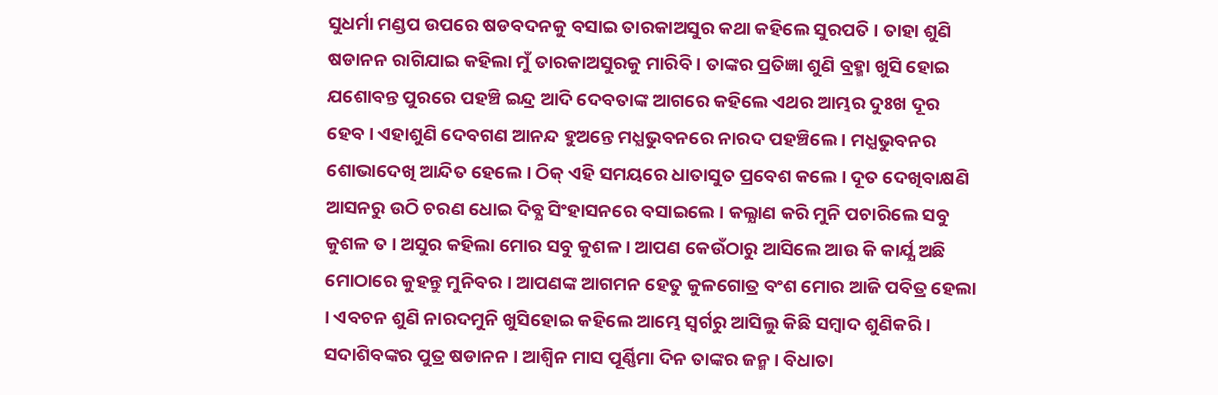ସୁଧର୍ମା ମଣ୍ଡପ ଉପରେ ଷଡବଦନକୁ ବସାଇ ତାରକାଅସୁର କଥା କହିଲେ ସୁରପତି । ତାହା ଶୁଣି ଷଡାନନ ରାଗିଯାଇ କହିଲା ମୁଁ ତାରକାଅସୁରକୁ ମାରିବି । ତାଙ୍କର ପ୍ରତିଜ୍ଞା ଶୁଣି ବ୍ରହ୍ମା ଖୁସି ହୋଇ ଯଶୋବନ୍ତ ପୁରରେ ପହଞ୍ଚି ଇନ୍ଦ୍ର ଆଦି ଦେବତାଙ୍କ ଆଗରେ କହିଲେ ଏଥର ଆମ୍ଭର ଦୁଃଖ ଦୂର ହେବ । ଏହାଶୁଣି ଦେବଗଣ ଆନନ୍ଦ ହୁଅନ୍ତେ ମଧ୍ଯଭୁବନରେ ନାରଦ ପହଞ୍ଚିଲେ । ମଧ୍ଯଭୁବନର ଶୋଭାଦେଖି ଆନ୍ଦିତ ହେଲେ । ଠିକ୍ ଏହି ସମୟରେ ଧାତାସୁତ ପ୍ରବେଶ କଲେ । ଦୂତ ଦେଖିବାକ୍ଷଣି ଆସନରୁ ଉଠି ଚରଣ ଧୋଇ ଦିବ୍ଯ ସିଂହାସନରେ ବସାଇଲେ । କଲ୍ଯାଣ କରି ମୁନି ପଚାରିଲେ ସବୁ କୁଶଳ ତ । ଅସୁର କହିଲା ମୋର ସବୁ କୁଶଳ । ଆପଣ କେଉଁଠାରୁ ଆସିଲେ ଆଉ କି କାର୍ଯ୍ଯ ଅଛି ମୋଠାରେ କୁହନ୍ତୁ ମୁନିବର । ଆପଣଙ୍କ ଆଗମନ ହେତୁ କୁଳଗୋତ୍ର ବଂଶ ମୋର ଆଜି ପବିତ୍ର ହେଲା । ଏବଚନ ଶୁଣି ନାରଦମୁନି ଖୁସିହୋଇ କହିଲେ ଆମ୍ଭେ ସ୍ବର୍ଗରୁ ଆସିଲୁ କିଛି ସମ୍ବାଦ ଶୁଣିକରି । ସଦାଶିବଙ୍କର ପୁତ୍ର ଷଡାନନ । ଆଶ୍ବିନ ମାସ ପୂର୍ଣ୍ଣିମା ଦିନ ତାଙ୍କର ଜନ୍ମ । ବିଧାତା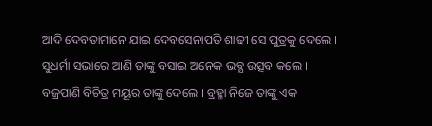ଆଦି ଦେବତାମାନେ ଯାଇ ଦେବସେନାପତି ଶାଢୀ ସେ ପୁତ୍ରକୁ ଦେଲେ । ସୁଧର୍ମା ସଭାରେ ଆଣି ତାଙ୍କୁ ବସାଇ ଅନେକ ଭବ୍ଯ ଉତ୍ସବ କଲେ । ବଜ୍ରପାଣି ବିଚିତ୍ର ମୟୂର ତାଙ୍କୁ ଦେଲେ । ବ୍ରହ୍ମା ନିଜେ ତାଙ୍କୁ ଏକ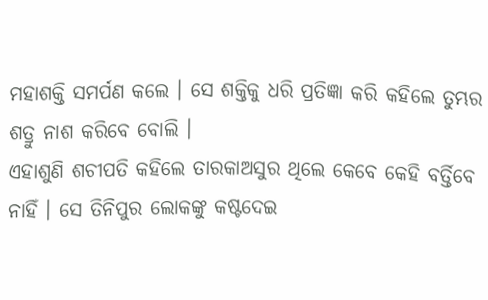ମହାଶକ୍ତି ସମର୍ପଣ କଲେ । ସେ ଶକ୍ତିକୁ ଧରି ପ୍ରତିଜ୍ଞା କରି କହିଲେ ତୁମ୍ଭର ଶତ୍ରୁ ନାଶ କରିବେ ବୋଲି ।
ଏହାଶୁଣି ଶଚୀପତି କହିଲେ ତାରକାଅସୁର ଥିଲେ କେବେ କେହି ବର୍ତ୍ତିବେ ନାହିଁ । ସେ ତିନିପୁର ଲୋକଙ୍କୁ କଷ୍ଟଦେଇ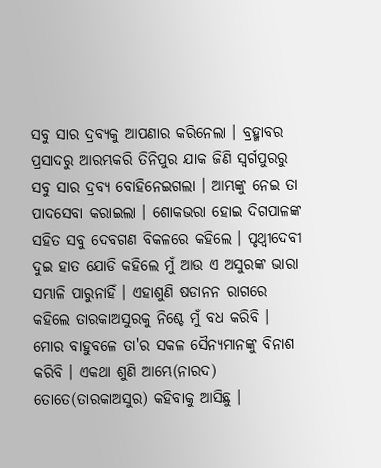ସବୁ ସାର ଦ୍ରବ୍ଯକୁ ଆପଣାର କରିନେଲା । ବ୍ରହ୍ମାବର ପ୍ରସାଦରୁ ଆରମ୍ଭକରି ତିନିପୁର ଯାକ ଜିଣି ସ୍ବର୍ଗପୁରରୁ ସବୁ ସାର ଦ୍ରବ୍ଯ ବୋହିନେଇଗଲା । ଆମ୍ଭଙ୍କୁ ନେଇ ତା ପାଦସେବା କରାଇଲା । ଶୋକଭରା ହୋଇ ଦିଗପାଳଙ୍କ ସହିତ ସବୁ ଦେବଗଣ ବିକଳରେ କହିଲେ । ପୃଥ୍ବୀଦେବୀ ଦୁଇ ହାତ ଯୋଡି କହିଲେ ମୁଁ ଆଉ ଏ ଅସୁରଙ୍କ ଭାରା ସମ୍ଭାଳି ପାରୁନାହିଁ । ଏହାଶୁଣି ଷଡାନନ ରାଗରେ କହିଲେ ତାରକାଅସୁରକୁ ନିଶ୍ଚେ ମୁଁ ବଧ କରିବି । ମୋର ବାହୁବଳେ ତା'ର ସକଳ ସୈନ୍ୟମାନଙ୍କୁ ବିନାଶ କରିବି । ଏକଥା ଶୁଣି ଆମ୍ଭେ(ନାରଦ) ତୋତେ(ତାରକାଅସୁର) କହିବାକୁ ଆସିଛୁ ।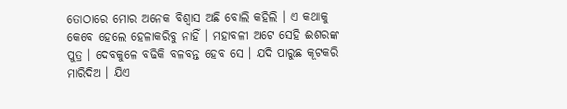ତୋଠାରେ ମୋର ଅନେକ ବିଶ୍ବାସ ଅଛି ବୋଲି କହିଲି । ଏ କଥାକୁ କେବେ ହେଲେ ହେଳାକରିବୁ ନାହିଁ । ମହାବଳୀ ଅଟେ ସେହି ଈଶରଙ୍କ ପୁତ୍ର । ଦେବକୁଳେ ବଢିକି ବଳବନ୍ତ ହେବ ସେ । ଯଦି ପାରୁଛ କୂଟକରି ମାରିଦିଅ । ଯିଏ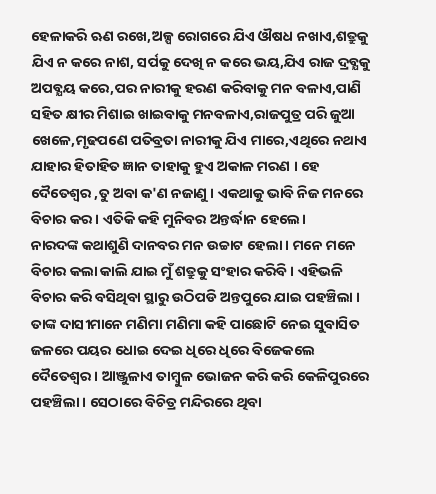ହେଳାକରି ଋଣ ରଖେ,ଅଳ୍ପ ରୋଗରେ ଯିଏ ଔଷଧ ନଖାଏ,ଶତ୍ରୁକୁ ଯିଏ ନ କରେ ନାଶ, ସର୍ପକୁ ଦେଖି ନ କରେ ଭୟ,ଯିଏ ରାଜ ଦ୍ରବ୍ଯକୁ ଅପବ୍ଯୟ କରେ,ପର ନାରୀକୁ ହରଣ କରିବାକୁ ମନ ବଳାଏ,ପାଣି ସହିତ କ୍ଷୀର ମିଶାଇ ଖାଇବାକୁ ମନବଳାଏ,ରାଜପୁତ୍ର ପରି ଜୁଆ ଖେଳେ,ମୃଢପଣେ ପତିବ୍ରତା ନାରୀକୁ ଯିଏ ମାରେ,ଏଥିରେ ନଥାଏ ଯାହାର ହିତାହିତ ଜ୍ଞାନ ତାହାକୁ ହୁଏ ଅକାଳ ମରଣ । ହେ ଦୈତେଶ୍ବର ,ତୁ ଅବା କ'ଣ ନଜାଣୁ । ଏକଥାକୁ ଭାବି ନିଜ ମନରେ ବିଚାର କର । ଏତିକି କହି ମୁନିବର ଅନ୍ତର୍ଦ୍ଧାନ ହେଲେ।
ନାରଦଙ୍କ କଥାଶୁଣି ଦାନବର ମନ ଉଚ୍ଚାଟ ହେଲା । ମନେ ମନେ ବିଚାର କଲା କାଲି ଯାଇ ମୁଁ ଶତ୍ରୁକୁ ସଂହାର କରିବି । ଏହିଭଳି ବିଚାର କରି ବସିଥିବା ସ୍ଥାରୁ ଉଠିପଡି ଅନ୍ତପୁରେ ଯାଇ ପହଞ୍ଚିଲା । ତାଙ୍କ ଦାସୀମାନେ ମଣିମା ମଣିମା କହି ପାଛୋଟି ନେଇ ସୁବାସିତ ଜଳରେ ପୟର ଧୋଇ ଦେଇ ଧିରେ ଧିରେ ବିଜେକଲେ ଦୈତେଶ୍ବର । ଆଞ୍ଜୁଳାଏ ତାମ୍ବୁଳ ଭୋଜନ କରି କରି କେଳିପୁରରେ ପହଞ୍ଚିଲା । ସେଠାରେ ବିଚିତ୍ର ମନ୍ଦିରରେ ଥିବା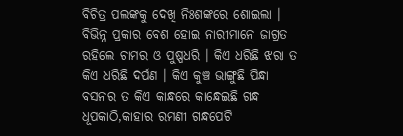ବିଚିତ୍ର ପଲଙ୍କକୁ ଦେଖି ନିଃଶଙ୍କରେ ଶୋଇଲା । ବିଭିନ୍ନ ପ୍ରକାର ବେଶ ହୋଇ ନାରୀମାନେ ଜାଗ୍ରତ ରହିଲେ ଚାମର ଓ ପୁଷ୍ପଧରି । କିଏ ଧରିଛି ଝରା ତ କିଏ ଧରିଛି ଦର୍ପଣ । କିଏ କୁଞ୍ଚ ଭାଙ୍ଗୁଛି ପିନ୍ଧା ବସନର ତ କିଏ କାନ୍ଧରେ କାନ୍ଧେଇଛି ଗନ୍ଧ ଧୂପକାଠି,କାହାର ରମଣୀ ଗନ୍ଧପେଟି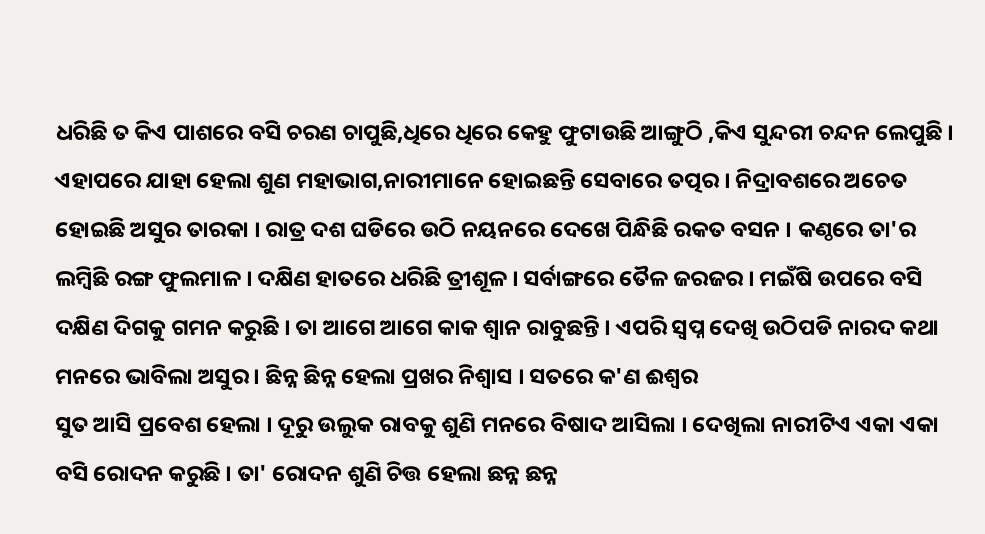ଧରିଛି ତ କିଏ ପାଶରେ ବସି ଚରଣ ଚାପୁଛି,ଧିରେ ଧିରେ କେହୁ ଫୁଟାଉଛି ଆଙ୍ଗୁଠି ,କିଏ ସୁନ୍ଦରୀ ଚନ୍ଦନ ଲେପୁଛି । ଏହାପରେ ଯାହା ହେଲା ଶୁଣ ମହାଭାଗ,ନାରୀମାନେ ହୋଇଛନ୍ତି ସେବାରେ ତତ୍ପର । ନିଦ୍ରାବଶରେ ଅଚେତ ହୋଇଛି ଅସୁର ତାରକା । ରାତ୍ର ଦଶ ଘଡିରେ ଉଠି ନୟନରେ ଦେଖେ ପିନ୍ଧିଛି ରକତ ବସନ । କଣ୍ଠରେ ତା'ର ଲମ୍ବିଛି ରଙ୍ଗ ଫୁଲମାଳ । ଦକ୍ଷିଣ ହାତରେ ଧରିଛି ତ୍ରୀଶୂଳ । ସର୍ବାଙ୍ଗରେ ତୈଳ ଜରଜର । ମଇଁଷି ଉପରେ ବସି ଦକ୍ଷିଣ ଦିଗକୁ ଗମନ କରୁଛି । ତା ଆଗେ ଆଗେ କାକ ଶ୍ବାନ ରାବୁଛନ୍ତି । ଏପରି ସ୍ବପ୍ନ ଦେଖି ଉଠିପଡି ନାରଦ କଥା ମନରେ ଭାବିଲା ଅସୁର । ଛିନ୍ନ ଛିନ୍ନ ହେଲା ପ୍ରଖର ନିଶ୍ବାସ । ସତରେ କ'ଣ ଈଶ୍ବର
ସୁତ ଆସି ପ୍ରବେଶ ହେଲା । ଦୂରୁ ଉଲୁକ ରାବକୁ ଶୁଣି ମନରେ ବିଷାଦ ଆସିଲା । ଦେଖିଲା ନାରୀଟିଏ ଏକା ଏକା ବସି ରୋଦନ କରୁଛି । ତା' ରୋଦନ ଶୁଣି ଚିତ୍ତ ହେଲା ଛନ୍ନ ଛନ୍ନ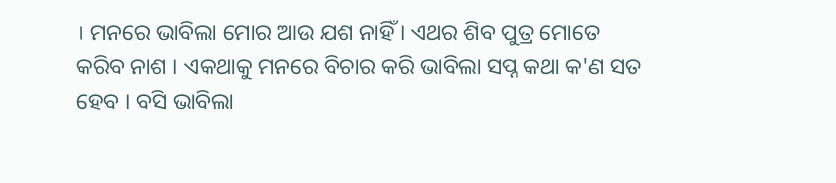। ମନରେ ଭାବିଲା ମୋର ଆଉ ଯଶ ନାହିଁ । ଏଥର ଶିବ ପୁତ୍ର ମୋତେ କରିବ ନାଶ । ଏକଥାକୁ ମନରେ ବିଚାର କରି ଭାବିଲା ସପ୍ନ କଥା କ'ଣ ସତ ହେବ । ବସି ଭାବିଲା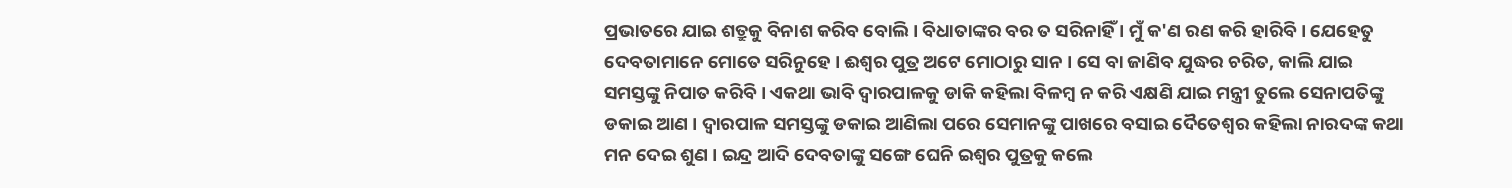ପ୍ରଭାତରେ ଯାଇ ଶତ୍ରୁକୁ ବିନାଶ କରିବ ବୋଲି । ବିଧାତାଙ୍କର ବର ତ ସରିନାହିଁ । ମୁଁ କ'ଣ ରଣ କରି ହାରିବି । ଯେହେତୁ ଦେବତାମାନେ ମୋତେ ସରିନୁହେ । ଈଶ୍ବର ପୁତ୍ର ଅଟେ ମୋଠାରୁ ସାନ । ସେ ବା ଜାଣିବ ଯୁଦ୍ଧର ଚରିତ, କାଲି ଯାଇ ସମସ୍ତଙ୍କୁ ନିପାତ କରିବି । ଏକଥା ଭାବି ଦ୍ବାରପାଳକୁ ଡାକି କହିଲା ବିଳମ୍ବ ନ କରି ଏକ୍ଷଣି ଯାଇ ମନ୍ତ୍ରୀ ତୁଲେ ସେନାପତିଙ୍କୁ ଡକାଇ ଆଣ । ଦ୍ବାରପାଳ ସମସ୍ତଙ୍କୁ ଡକାଇ ଆଣିଲା ପରେ ସେମାନଙ୍କୁ ପାଖରେ ବସାଇ ଦୈତେଶ୍ବର କହିଲା ନାରଦଙ୍କ କଥା ମନ ଦେଇ ଶୁଣ । ଇନ୍ଦ୍ର ଆଦି ଦେବତାଙ୍କୁ ସଙ୍ଗେ ଘେନି ଇଶ୍ବର ପୁତ୍ରକୁ କଲେ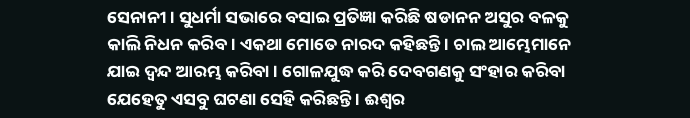ସେନାନୀ । ସୁଧର୍ମା ସଭାରେ ବସାଇ ପ୍ରତିଜ୍ଞା କରିଛି ଷଡାନନ ଅସୁର ବଳକୁ କାଲି ନିଧନ କରିବ । ଏକଥା ମୋତେ ନାରଦ କହିଛନ୍ତି । ଚାଲ ଆମ୍ଭେମାନେ ଯାଇ ଦ୍ବନ୍ଦ ଆରମ୍ଭ କରିବା । ଗୋଳଯୁଦ୍ଧ କରି ଦେବଗଣକୁ ସଂହାର କରିବା ଯେହେତୁ ଏସବୁ ଘଟଣା ସେହି କରିଛନ୍ତି । ଈଶ୍ବର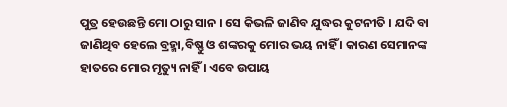ପୁତ୍ର ହେଉଛନ୍ତି ମୋ ଠାରୁ ସାନ । ସେ କିଭଳି ଜାଣିବ ଯୁଦ୍ଧର କୁଟନୀତି । ଯଦି ବା ଜାଣିଥିବ ହେଲେ ବ୍ରହ୍ମା,ବିଷ୍ଣୁ ଓ ଶଙ୍କରକୁ ମୋର ଭୟ ନାହିଁ । କାରଣ ସେମାନଙ୍କ ହାତରେ ମୋର ମୃତ୍ୟୁ ନାହିଁ । ଏବେ ଉପାୟ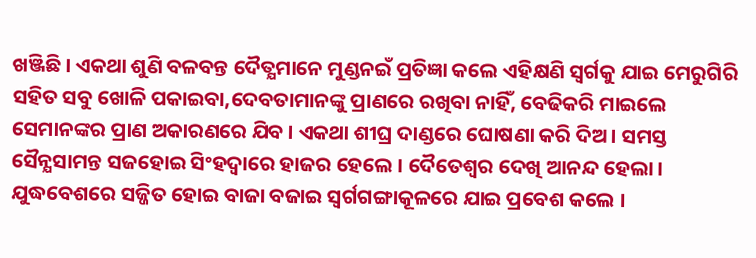ଖଞ୍ଜିଛି । ଏକଥା ଶୁଣି ବଳବନ୍ତ ଦୈତ୍ଯମାନେ ମୁଣ୍ଡନଇଁ ପ୍ରତିଜ୍ଞା କଲେ ଏହିକ୍ଷଣି ସ୍ବର୍ଗକୁ ଯାଇ ମେରୁଗିରି ସହିତ ସବୁ ଖୋଳି ପକାଇବା,ଦେବତାମାନଙ୍କୁ ପ୍ରାଣରେ ରଖିବା ନାହିଁ, ବେଢିକରି ମାଇଲେ ସେମାନଙ୍କର ପ୍ରାଣ ଅକାରଣରେ ଯିବ । ଏକଥା ଶୀଘ୍ର ଦାଣ୍ଡରେ ଘୋଷଣା କରି ଦିଅ । ସମସ୍ତ ସୈନ୍ଯସାମନ୍ତ ସଜହୋଇ ସିଂହଦ୍ବାରେ ହାଜର ହେଲେ । ଦୈତେଶ୍ବର ଦେଖି ଆନନ୍ଦ ହେଲା । ଯୁଦ୍ଧବେଶରେ ସଜ୍ଜିତ ହୋଇ ବାଜା ବଜାଇ ସ୍ବର୍ଗଗଙ୍ଗାକୂଳରେ ଯାଇ ପ୍ରବେଶ କଲେ ।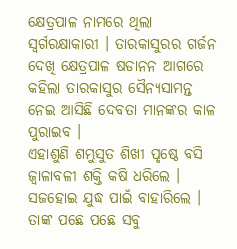କ୍ଷେତ୍ରପାଳ ନାମରେ ଥିଲା ସ୍ବର୍ଗରକ୍ଷାକାରୀ । ତାରକାସୁରର ଗର୍ଜନ ଦେଖି କ୍ଷେତ୍ରପାଳ ଷଡାନନ ଆଗରେ କହିଲା ତାରକାସୁର ସୈନ୍ଯସାମନ୍ତ ନେଇ ଆସିଛି ଦେବତା ମାନଙ୍କର କାଳ ପୁରାଇବ ।
ଏହାଶୁଣି ଶମ୍ଭୁସୁତ ଶିଖୀ ପୃଷ୍ଠେ ବସି ଜ୍ବାଳାବଳୀ ଶକ୍ତି କଷି ଧରିଲେ । ସଜହୋଇ ଯୁଦ୍ଧ ପାଇଁ ବାହାରିଲେ । ତାଙ୍କ ପଛେ ପଛେ ସବୁ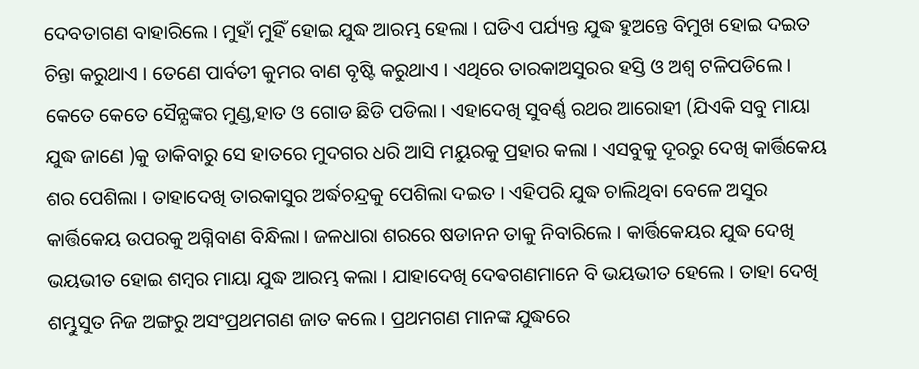ଦେବତାଗଣ ବାହାରିଲେ । ମୁହାଁ ମୁହିଁ ହୋଇ ଯୁଦ୍ଧ ଆରମ୍ଭ ହେଲା । ଘଡିଏ ପର୍ଯ୍ୟନ୍ତ ଯୁଦ୍ଧ ହୁଅନ୍ତେ ବିମୁଖ ହୋଇ ଦଇତ ଚିନ୍ତା କରୁଥାଏ । ତେଣେ ପାର୍ବତୀ କୁମର ବାଣ ବୃଷ୍ଟି କରୁଥାଏ । ଏଥିରେ ତାରକାଅସୁରର ହସ୍ତି ଓ ଅଶ୍ବ ଟଳିପଡିଲେ । କେତେ କେତେ ସୈନ୍ଯଙ୍କର ମୁଣ୍ଡ,ହାତ ଓ ଗୋଡ ଛିଡି ପଡିଲା । ଏହାଦେଖି ସୁବର୍ଣ୍ଣ ରଥର ଆରୋହୀ (ଯିଏକି ସବୁ ମାୟା ଯୁଦ୍ଧ ଜାଣେ )କୁ ଡାକିବାରୁ ସେ ହାତରେ ମୁଦଗର ଧରି ଆସି ମୟୁରକୁ ପ୍ରହାର କଲା । ଏସବୁକୁ ଦୂରରୁ ଦେଖି କାର୍ତ୍ତିକେୟ ଶର ପେଶିଲା । ତାହାଦେଖି ତାରକାସୁର ଅର୍ଦ୍ଧଚନ୍ଦ୍ରକୁ ପେଶିଲା ଦଇତ । ଏହିପରି ଯୁଦ୍ଧ ଚାଲିଥିବା ବେଳେ ଅସୁର କାର୍ତ୍ତିକେୟ ଉପରକୁ ଅଗ୍ନିବାଣ ବିନ୍ଧିଲା । ଜଳଧାରା ଶରରେ ଷଡାନନ ତାକୁ ନିବାରିଲେ । କାର୍ତ୍ତିକେୟର ଯୁଦ୍ଧ ଦେଖି ଭୟଭୀତ ହୋଇ ଶମ୍ବର ମାୟା ଯୁଦ୍ଧ ଆରମ୍ଭ କଲା । ଯାହାଦେଖି ଦେଵଗଣମାନେ ବି ଭୟଭୀତ ହେଲେ । ତାହା ଦେଖି ଶମ୍ଭୁସୁତ ନିଜ ଅଙ୍ଗରୁ ଅସଂପ୍ରଥମଗଣ ଜାତ କଲେ । ପ୍ରଥମଗଣ ମାନଙ୍କ ଯୁଦ୍ଧରେ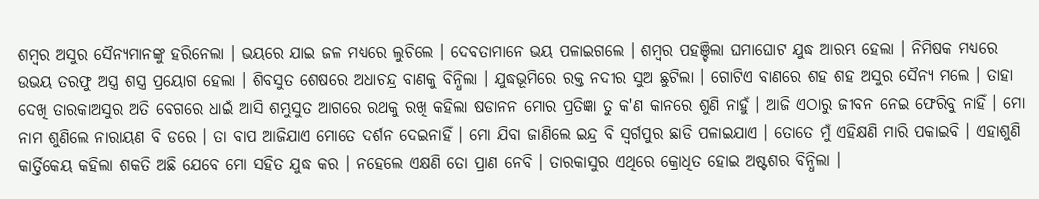ଶମ୍ବର ଅସୁର ସୈନ୍ଯମାନଙ୍କୁ ହରିନେଲା । ଭୟରେ ଯାଇ ଜଳ ମଧ୍ଯରେ ଲୁଚିଲେ । ଦେବତାମାନେ ଭୟ ପଳାଇଗଲେ । ଶମ୍ବର ପହଞ୍ଚିଲା ଘମାଘୋଟ ଯୁଦ୍ଧ ଆରମ୍ଭ ହେଲା । ନିମିଷକ ମଧ୍ଯରେ ଉଭୟ ତରଫୁ ଅସ୍ତ୍ର ଶସ୍ତ୍ର ପ୍ରୟୋଗ ହେଲା । ଶିବସୁତ ଶେଷରେ ଅଧାଚନ୍ଦ୍ର ବାଣକୁ ବିନ୍ଧିଲା । ଯୁଦ୍ଧଭୂମିରେ ରକ୍ତ ନଦୀର ସୁଅ ଛୁଟିଲା । ଗୋଟିଏ ବାଣରେ ଶହ ଶହ ଅସୁର ସୈନ୍ଯ ମଲେ । ତାହା ଦେଖି ତାରକାଅସୁର ଅତି ବେଗରେ ଧାଇଁ ଆସି ଶମ୍ଭୁସୁତ ଆଗରେ ରଥକୁ ରଖି କହିଲା ଷଡାନନ ମୋର ପ୍ରତିଜ୍ଞା ତୁ କ'ଣ କାନରେ ଶୁଣି ନାହୁଁ । ଆଜି ଏଠାରୁ ଜୀବନ ନେଇ ଫେରିବୁ ନାହିଁ । ମୋ ନାମ ଶୁଣିଲେ ନାରାୟଣ ବି ଡରେ । ତା ବାପ ଆଜିଯାଏ ମୋତେ ଦର୍ଶନ ଦେଇନାହିଁ । ମୋ ଯିବା ଜାଣିଲେ ଇନ୍ଦ୍ର ବି ସ୍ବର୍ଗପୁର ଛାଡି ପଳାଇଯାଏ । ତୋତେ ମୁଁ ଏହିକ୍ଷଣି ମାରି ପକାଇବି । ଏହାଶୁଣି କାର୍ତ୍ତିକେୟ କହିଲା ଶକତି ଅଛି ଯେବେ ମୋ ସହିତ ଯୁଦ୍ଧ କର । ନହେଲେ ଏକ୍ଷଣି ତୋ ପ୍ରାଣ ନେବି । ତାରକାସୁର ଏଥିରେ କ୍ରୋଧିତ ହୋଇ ଅଷ୍ଟଶର ବିନ୍ଧିଲା ।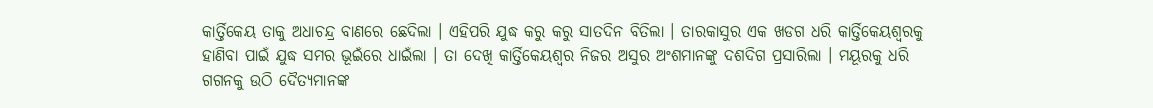କାର୍ତ୍ତିକେୟ ତାକୁ ଅଧାଚନ୍ଦ୍ର ବାଣରେ ଛେଦିଲା । ଏହିପରି ଯୁଦ୍ଧ କରୁ କରୁ ସାତଦିନ ବିତିଲା । ତାରକାସୁର ଏକ ଖଡଗ ଧରି କାର୍ତ୍ତିକେୟଶ୍ବରକୁ ହାଣିବା ପାଇଁ ଯୁଦ୍ଧ ସମର ଭୂଇଁରେ ଧାଇଁଲା । ତା ଦେଖି କାର୍ତ୍ତିକେୟଶ୍ବର ନିଜର ଅସୁର ଅଂଶମାନଙ୍କୁ ଦଶଦିଗ ପ୍ରସାରିଲା । ମୟୂରକୁ ଧରି ଗଗନକୁ ଉଠି ଦୈତ୍ଯମାନଙ୍କ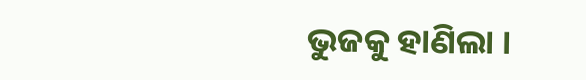ଭୁଜକୁ ହାଣିଲା ।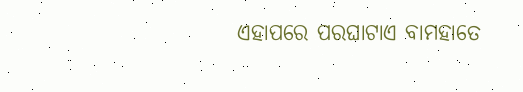ଏହାପରେ ପରଘାଟାଏ ବାମହାତେ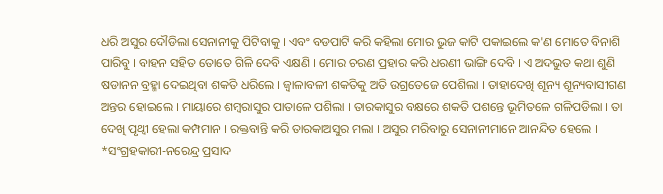ଧରି ଅସୁର ଦୌଡିଲା ସେନାନୀକୁ ପିଟିବାକୁ । ଏବଂ ବଡପାଟି କରି କହିଲା ମୋର ଭୁଜ କାଟି ପକାଇଲେ କ'ଣ ମୋତେ ବିନାଶି ପାରିବୁ । ବାହନ ସହିତ ତୋତେ ଗିଳି ଦେବି ଏକ୍ଷଣି । ମୋର ଚରଣ ପ୍ରହାର କରି ଧରଣୀ ଭାଙ୍ଗି ଦେବି । ଏ ଅଦଭୁତ କଥା ଶୁଣି ଷଡାନନ ବ୍ରହ୍ମା ଦେଇଥିବା ଶକତି ଧରିଲେ । ଜ୍ବାଳାବଳୀ ଶକତିକୁ ଅତି ଉଗ୍ରତେଜେ ପେଶିଲା । ତାହାଦେଖି ଶୂନ୍ୟ ଶୂନ୍ୟବାସୀଗଣ ଅନ୍ତର ହୋଇଲେ । ମାୟାରେ ଶମ୍ବରାସୁର ପାତାଳେ ପଶିଲା । ତାରକାସୁର ବକ୍ଷରେ ଶକତି ପଶନ୍ତେ ଭୂମିତଳେ ଗଳିପଡିଲା । ତା ଦେଖି ପୃଥ୍ବୀ ହେଲା କମ୍ପମାନ । ରକ୍ତବାନ୍ତି କରି ତାରକାଅସୁର ମଲା । ଅସୁର ମରିବାରୁ ସେନାନୀମାନେ ଆନନ୍ଦିତ ହେଲେ ।
*ସଂଗ୍ରହକାରୀ-ନରେନ୍ଦ୍ର ପ୍ରସାଦ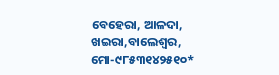ବେହେରା, ଆଳଦା, ଖଇରା,ବାଲେଶ୍ବର, ମୋ-୯୮୫୩୧୪୨୫୧୦*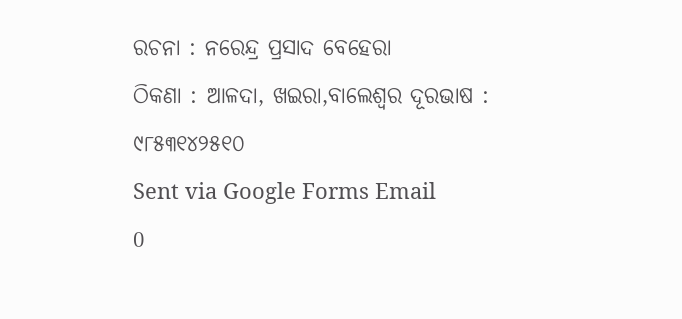ରଚନା : ନରେନ୍ଦ୍ର ପ୍ରସାଦ ବେହେରା
ଠିକଣା : ଆଳଦା, ଖଇରା,ବାଲେଶ୍ଵର ଦୂରଭାଷ : ୯୮୫୩୧୪୨୫୧୦
Sent via Google Forms Email
0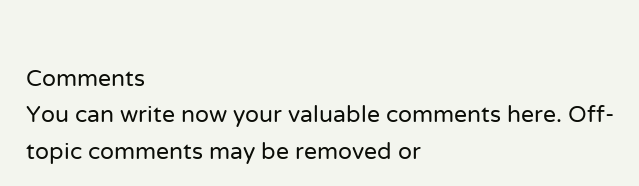Comments
You can write now your valuable comments here. Off-topic comments may be removed or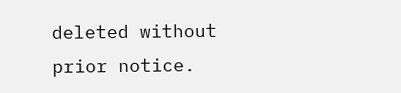deleted without prior notice.